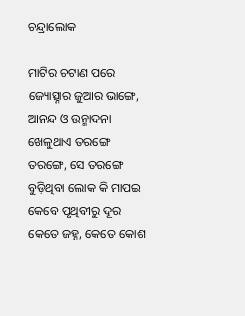ଚନ୍ଦ୍ରାଲୋକ

ମାଟିର ଚଟାଣ ପରେ ଜ୍ୟୋତ୍ସ୍ନାର ଜୁଆର ଭାଙ୍ଗେ, ଆନନ୍ଦ ଓ ଉନ୍ମାଦନା ଖେଳୁଥାଏ ତରଙ୍ଗେ ତରଙ୍ଗେ, ସେ ତରଙ୍ଗେ ବୁଡ଼ିଥିବା ଲୋକ କି ମାପଇ କେବେ ପୃଥିବୀରୁ ଦୂର କେତେ ଜହ୍ନ, କେତେ କୋଶ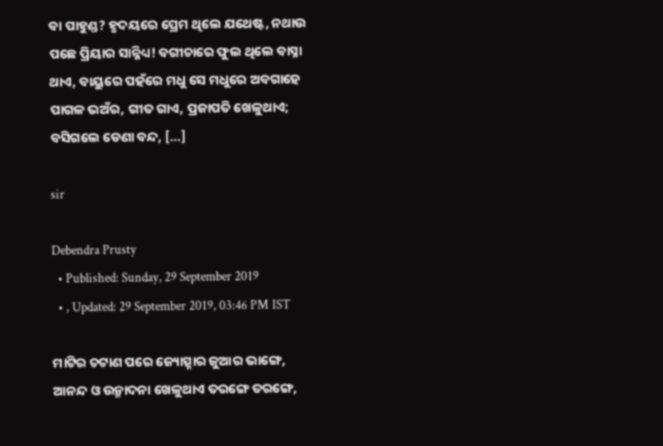ବା ପାହୁଣ୍ଡ? ହୃଦୟରେ ପ୍ରେମ ଥିଲେ ଯଥେଷ୍ଟ, ନଥାଉ ପଛେ ପ୍ରିୟାର ସାନ୍ନିଧ୍ୟ! ବଗୀଚାରେ ଫୁଲ ଥିଲେ ବାସ୍ନା ଥାଏ, ବାୟୁରେ ପହଁରେ ମଧୁ ସେ ମଧୁରେ ଅବଗାହେ ପାଗଳ ଭଅଁର, ଗୀତ ଗାଏ, ପ୍ରଜାପତି ଖେଳୁଥାଏ; ବସିଗଲେ ଡେଣା ବନ୍ଦ, […]

sir

Debendra Prusty
  • Published: Sunday, 29 September 2019
  • , Updated: 29 September 2019, 03:46 PM IST

ମାଟିର ଚଟାଣ ପରେ ଜ୍ୟୋତ୍ସ୍ନାର ଜୁଆର ଭାଙ୍ଗେ,
ଆନନ୍ଦ ଓ ଉନ୍ମାଦନା ଖେଳୁଥାଏ ତରଙ୍ଗେ ତରଙ୍ଗେ,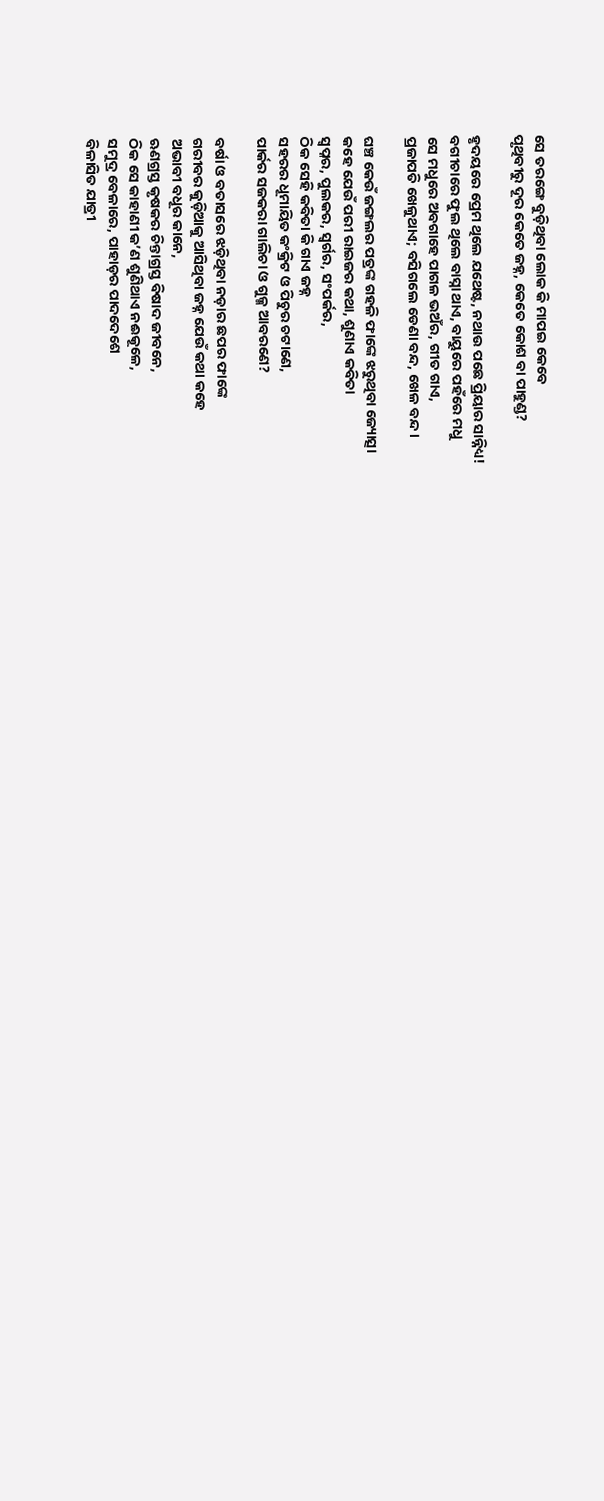ସେ ତରଙ୍ଗେ ବୁଡ଼ିଥିବା ଲୋକ କି ମାପଇ କେବେ
ପୃଥିବୀରୁ ଦୂର କେତେ ଜହ୍ନ, କେତେ କୋଶ ବା ପାହୁଣ୍ଡ?

ହୃଦୟରେ ପ୍ରେମ ଥିଲେ ଯଥେଷ୍ଟ, ନଥାଉ ପଛେ ପ୍ରିୟାର ସାନ୍ନିଧ୍ୟ!
ବଗୀଚାରେ ଫୁଲ ଥିଲେ ବାସ୍ନା ଥାଏ, ବାୟୁରେ ପହଁରେ ମଧୁ
ସେ ମଧୁରେ ଅବଗାହେ ପାଗଳ ଭଅଁର, ଗୀତ ଗାଏ,
ପ୍ରଜାପତି ଖେଳୁଥାଏ; ବସିଗଲେ ଡେଣା ବନ୍ଦ, ଖେଳ ବନ୍ଦ।

ଘଞ୍ଚ କେଉଁ ଜଙ୍ଗଲର ପତ୍ରଙ୍କ ଗହଳି ଫାଙ୍କେ ଝରୁଥିବା ଜ୍ୟୋତ୍ସା
କହେ ଯେଉଁ ପରୀ ରାଇଜର କଥା, ଶୁଣାଏ କବିତା
ସ୍ୱପ୍ନର, ପୁଲକର, ସ୍ୱର୍ଗର, ସଂପର୍କର,
ଠିକ ସେହି କବିତା କି ଗାଏ ଜହ୍ନ
ସହରର ଧୂମାୟିତ କଂକ୍ରିଟ ଓ ପିଚୁର ଚଟାଣେ,
ପାର୍କର ସଜକରା ଗାଲିଚା ଓ ଗୁଳ୍ମ ଆବରଣେ?

ବର୍ଷା ଓ ବତାସରେ ଝଡ଼ିଥିବା ନଡ଼ାର ଛପର ଫାଙ୍କେ
ଗରୀବର କୁଡ଼ିଆକୁ ଆସିଥିବା ଜହ୍ନ ଯେଉଁ କଥା କହେ
ଅଭାବୀ ବଧୂର କାନେ,
ଋଣଗ୍ରସ୍ତ କୃଷକର ଚିନ୍ତାଗ୍ରସ୍ତ ବିଷାଦ ଜୀବନେ,
ଠିକ ସେ କାହାଣୀ କ’ଣ ଶୁଣିଥାଏ ନଈକୂଳେ,
ସମୁଦ୍ର ବେଳାରେ, ପାହାଡ଼ର ପାଦଦେଶେ
ବିଳାସିତ ଯାତ୍ରୀ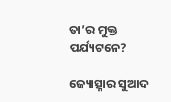ତା’ର ମୁକ୍ତ ପର୍ଯ୍ୟଟନେ?

ଜ୍ୟୋତ୍ସ୍ନାର ସୁଆଦ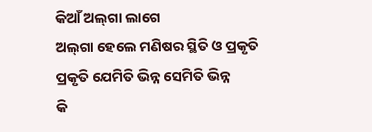କିଆଁ ଅଲ୍‌ଗା ଲାଗେ
ଅଲ୍‌ଗା ହେଲେ ମଣିଷର ସ୍ଥିତି ଓ ପ୍ରକୃତି
ପ୍ରକୃତି ଯେମିତି ଭିନ୍ନ ସେମିତି ଭିନ୍ନ
କି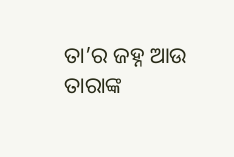ତା’ର ଜହ୍ନ ଆଉ ତାରାଙ୍କ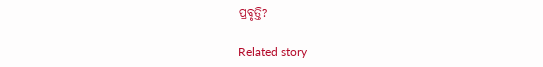ପ୍ରବୃତ୍ତି?

Related story